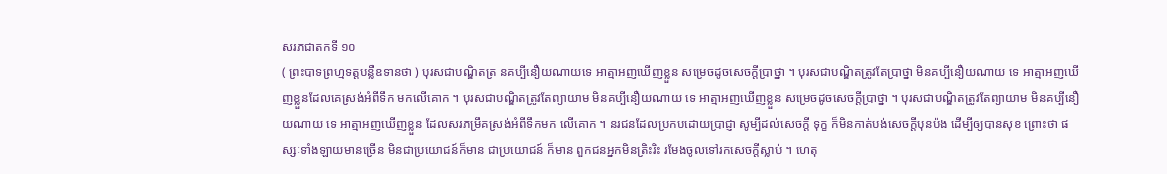សរភជាតកទី ១០
( ព្រះបាទព្រហ្មទត្តបន្លឺឧទានថា ) បុរសជាបណ្ឌិតត្រ នគប្បីនឿយណាយទេ អាត្មាអញឃើញខ្លួន សម្រេចដូចសេចក្តីប្រាថ្នា ។ បុរសជាបណ្ឌិតត្រូវតែប្រាថ្នា មិនគប្បីនឿយណាយ ទេ អាត្មាអញឃើញខ្លួនដែលគេស្រង់អំពីទឹក មកលើគោក ។ បុរសជាបណ្ឌិតត្រូវតែព្យាយាម មិនគប្បីនឿយណាយ ទេ អាត្មាអញឃើញខ្លួន សម្រេចដូចសេចក្តីប្រាថ្នា ។ បុរសជាបណ្ឌិតត្រូវតែព្យាយាម មិនគប្បីនឿយណាយ ទេ អាត្មាអញឃើញខ្លួន ដែលសរភម្រឹគស្រង់អំពីទឹកមក លើគោក ។ នរជនដែលប្រកបដោយប្រាជ្ញា សូម្បីដល់សេចក្តី ទុក្ខ ក៏មិនកាត់បង់សេចក្តីបុនប៉ង ដើម្បីឲ្យបានសុខ ព្រោះថា ផស្សៈទាំងឡាយមានច្រើន មិនជាប្រយោជន៍ក៏មាន ជាប្រយោជន៍ ក៏មាន ពួកជនអ្នកមិនត្រិះរិះ រមែងចូលទៅរកសេចក្តីស្លាប់ ។ ហេតុ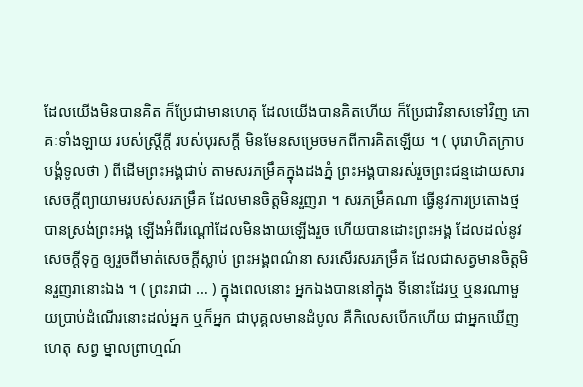ដែលយើងមិនបានគិត ក៏ប្រែជាមានហេតុ ដែលយើងបានគិតហើយ ក៏ប្រែជាវិនាសទៅវិញ ភោគៈទាំងឡាយ របស់ស្ត្រីក្តី របស់បុរសក្តី មិនមែនសម្រេចមកពីការគិតឡើយ ។ ( បុរោហិតក្រាបបង្គំទូលថា ) ពីដើមព្រះអង្គជាប់ តាមសរភម្រឹគក្នុងដងភ្នំ ព្រះអង្គបានរស់រួចព្រះជន្មដោយសារ សេចក្តីព្យាយាមរបស់សរភម្រឹគ ដែលមានចិត្តមិនរួញរា ។ សរភម្រឹគណា ធ្វើនូវការប្រតោងថ្ម បានស្រង់ព្រះអង្គ ឡើងអំពីរណ្តៅដែលមិនងាយឡើងរួច ហើយបានដោះព្រះអង្គ ដែលដល់នូវសេចក្តីទុក្ខ ឲ្យរួចពីមាត់សេចក្តីស្លាប់ ព្រះអង្គពណ៌នា សរសើរសរភម្រឹគ ដែលជាសត្វមានចិត្តមិនរួញរានោះឯង ។ ( ព្រះរាជា … ) ក្នុងពេលនោះ អ្នកឯងបាននៅក្នុង ទីនោះដែរឬ ឬនរណាមួយប្រាប់ដំណើរនោះដល់អ្នក ឬក៏អ្នក ជាបុគ្គលមានដំបូល គឺកិលេសបើកហើយ ជាអ្នកឃើញហេតុ សព្វ ម្នាលព្រាហ្មណ៍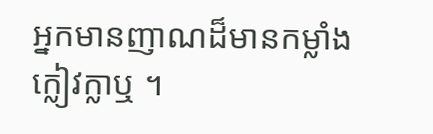អ្នកមានញាណដ៏មានកម្លាំងក្លៀវក្លាឬ ។